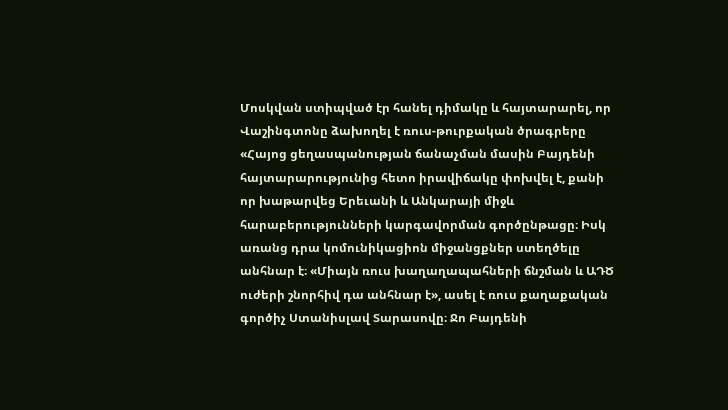Մոսկվան ստիպված էր հանել դիմակը և հայտարարել, որ Վաշինգտոնը ձախողել է ռուս-թուրքական ծրագրերը
«Հայոց ցեղասպանության ճանաչման մասին Բայդենի հայտարարությունից հետո իրավիճակը փոխվել է, քանի որ խաթարվեց Երեւանի և Անկարայի միջև հարաբերությունների կարգավորման գործընթացը։ Իսկ առանց դրա կոմունիկացիոն միջանցքներ ստեղծելը անհնար է։ «Միայն ռուս խաղաղապահների ճնշման և ԱԴԾ ուժերի շնորհիվ դա անհնար է», ասել է ռուս քաղաքական գործիչ Ստանիսլավ Տարասովը։ Ջո Բայդենի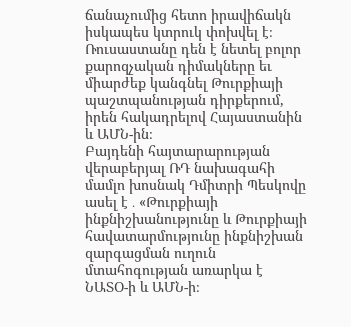ճանաչումից հետո իրավիճակն իսկապես կտրուկ փոխվել է։ Ռուսաստանը դեն է նետել բոլոր քարոզչական դիմակները եւ միարժեք կանգնել Թուրքիայի պաշտպանության դիրքերում, իրեն հակադրելով Հայաստանին և ԱՄՆ-ին։
Բայդենի հայտարարության վերաբերյալ ՌԴ նախագահի մամլո խոսնակ Դմիտրի Պեսկովը ասել է ․ «Թուրքիայի ինքնիշխանությունը և Թուրքիայի հավատարմությունը ինքնիշխան զարգացման ուղուն մտահոգության առարկա է ՆԱՏՕ-ի և ԱՄՆ-ի։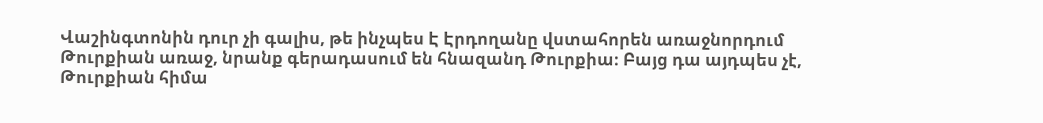Վաշինգտոնին դուր չի գալիս, թե ինչպես Է Էրդողանը վստահորեն առաջնորդում Թուրքիան առաջ, նրանք գերադասում են հնազանդ Թուրքիա։ Բայց դա այդպես չէ, Թուրքիան հիմա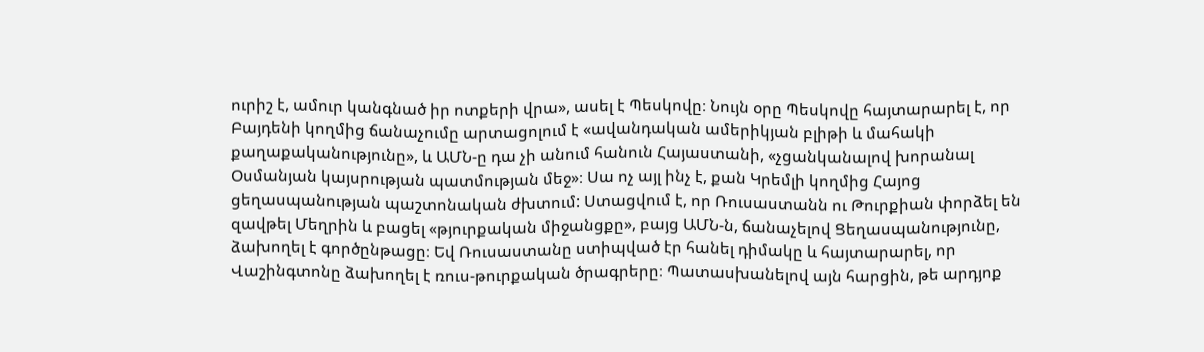ուրիշ է, ամուր կանգնած իր ոտքերի վրա», ասել է Պեսկովը։ Նույն օրը Պեսկովը հայտարարել է, որ Բայդենի կողմից ճանաչումը արտացոլում է «ավանդական ամերիկյան բլիթի և մահակի քաղաքականությունը», և ԱՄՆ-ը դա չի անում հանուն Հայաստանի, «չցանկանալով խորանալ Օսմանյան կայսրության պատմության մեջ»։ Սա ոչ այլ ինչ է, քան Կրեմլի կողմից Հայոց ցեղասպանության պաշտոնական ժխտում: Ստացվում է, որ Ռուսաստանն ու Թուրքիան փորձել են զավթել Մեղրին և բացել «թյուրքական միջանցքը», բայց ԱՄՆ-ն, ճանաչելով Ցեղասպանությունը, ձախողել է գործընթացը։ Եվ Ռուսաստանը ստիպված էր հանել դիմակը և հայտարարել, որ Վաշինգտոնը ձախողել է ռուս-թուրքական ծրագրերը։ Պատասխանելով այն հարցին, թե արդյոք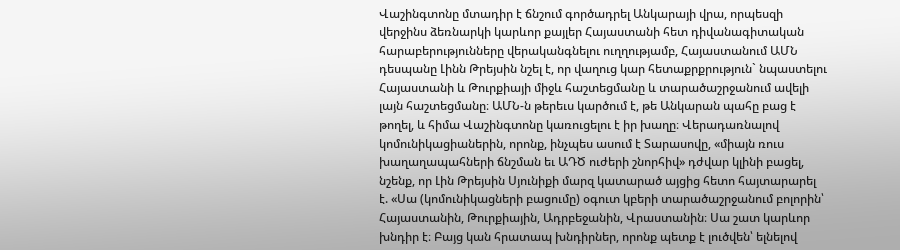Վաշինգտոնը մտադիր է ճնշում գործադրել Անկարայի վրա, որպեսզի վերջինս ձեռնարկի կարևոր քայլեր Հայաստանի հետ դիվանագիտական հարաբերությունները վերականգնելու ուղղությամբ, Հայաստանում ԱՄՆ դեսպանը Լինն Թրեյսին նշել է, որ վաղուց կար հետաքրքրություն` նպաստելու Հայաստանի և Թուրքիայի միջև հաշտեցմանը և տարածաշրջանում ավելի լայն հաշտեցմանը։ ԱՄՆ-ն թերեւս կարծում է, թե Անկարան պահը բաց է թողել, և հիմա Վաշինգտոնը կառուցելու է իր խաղը։ Վերադառնալով կոմունիկացիաներին, որոնք, ինչպես ասում է Տարասովը, «միայն ռուս խաղաղապահների ճնշման եւ ԱԴԾ ուժերի շնորհիվ» դժվար կլինի բացել, նշենք, որ Լին Թրեյսին Սյունիքի մարզ կատարած այցից հետո հայտարարել է. «Սա (կոմունիկացների բացումը) օգուտ կբերի տարածաշրջանում բոլորին՝ Հայաստանին, Թուրքիային, Ադրբեջանին, Վրաստանին։ Սա շատ կարևոր խնդիր է։ Բայց կան հրատապ խնդիրներ, որոնք պետք է լուծվեն՝ ելնելով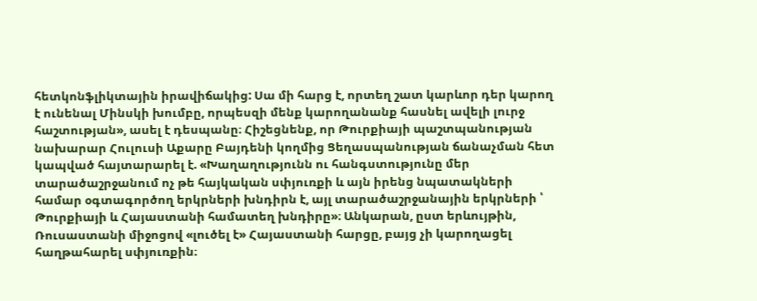հետկոնֆլիկտային իրավիճակից: Սա մի հարց է, որտեղ շատ կարևոր դեր կարող է ունենալ Մինսկի խումբը, որպեսզի մենք կարողանանք հասնել ավելի լուրջ հաշտության», ասել է դեսպանը։ Հիշեցնենք, որ Թուրքիայի պաշտպանության նախարար Հուլուսի Աքարը Բայդենի կողմից Ցեղասպանության ճանաչման հետ կապված հայտարարել է. «Խաղաղությունն ու հանգստությունը մեր տարածաշրջանում ոչ թե հայկական սփյուռքի և այն իրենց նպատակների համար օգտագործող երկրների խնդիրն է, այլ տարածաշրջանային երկրների ՝ Թուրքիայի և Հայաստանի համատեղ խնդիրը»։ Անկարան, ըստ երևույթին, Ռուսաստանի միջոցով «լուծել է» Հայաստանի հարցը, բայց չի կարողացել հաղթահարել սփյուռքին։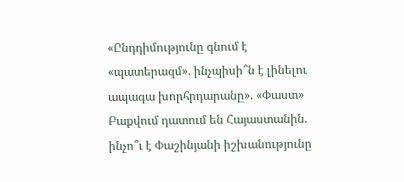«Ընդդիմությունը գնում է «պատերազմ». ինչպիսի՞ն է լինելու ապագա խորհրդարանը». «Փաստ»
Բաքվում դատում են Հայաստանին. ինչո՞ւ է Փաշինյանի իշխանությունը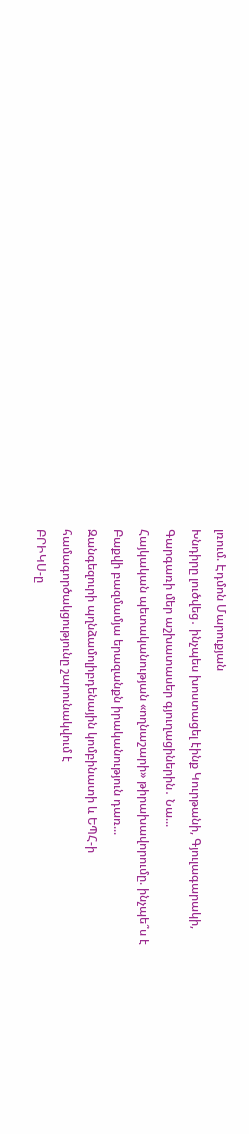լռում. Էդմոն Մարուքյան
Խնդիրը լուծվեց․ ինչպես խոստացել էինք Կուրթանի, Գյուլագարակի, Գարգառի մեր աշխատասեր գյուղացիներին․ Նա...
Հայկական պետականության «ողնաշարի» թիրախավորումը. ինչպե՞ս է Բաքվի բազմամյա երազանքն իրականություն դառ...
Զանգեզուրի պղնձամոլիբդենային կոմբինատի և ԵՊՀ-ի համագործակցությունը շարունակվում է
ԲՐԻԿՍ-ը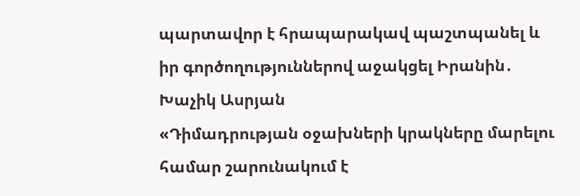պարտավոր է հրապարակավ պաշտպանել և իր գործողություններով աջակցել Իրանին․ Խաչիկ Ասրյան
«Դիմադրության օջախների կրակները մարելու համար շարունակում է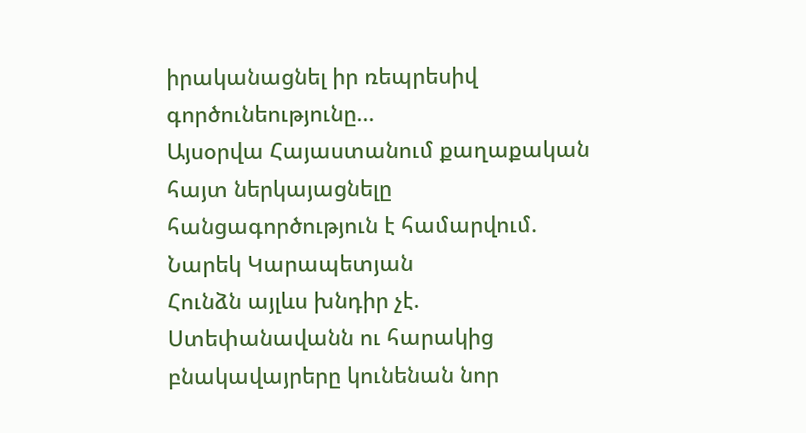իրականացնել իր ռեպրեսիվ գործունեությունը...
Այսօրվա Հայաստանում քաղաքական հայտ ներկայացնելը հանցագործություն է համարվում. Նարեկ Կարապետյան
Հունձն այլևս խնդիր չէ. Ստեփանավանն ու հարակից բնակավայրերը կունենան նոր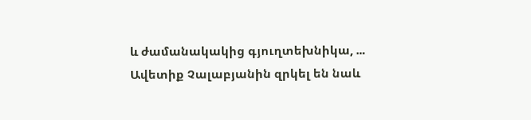և ժամանակակից գյուղտեխնիկա, ...
Ավետիք Չալաբյանին զրկել են նաև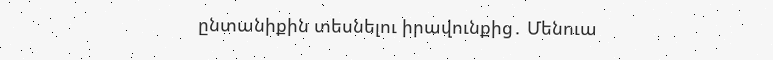ընտանիքին տեսնելու իրավունքից․ Մենուա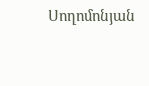Սողոմոնյան